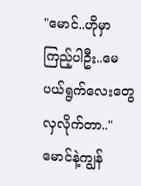"မောင်..ဟိုမှာကြည့်ပါဦး..မေပယ်ရွက်လေးတွေ လှလိုက်တာ.."
မောင်နဲ့ကျွန်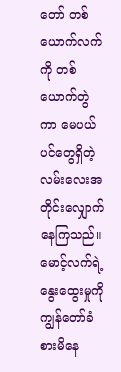တော် တစ်ယောက်လက်ကို တစ်ယောက်တွဲကာ မေပယ်ပင်တွေရှိတဲ့လမ်းလေးအတိုင်းလျှောက်နေကြသည်။မောင့်လက်ရဲ့နွေးထွေးမှုကို ကျွန်တော်ခံစားမိနေ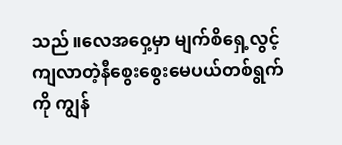သည်။လေအဝှေ့မှာ မျက်စိရှေ့လွင့်ကျလာတဲ့နီစွေးစွေးမေပယ်တစ်ရွက်ကို ကျွန်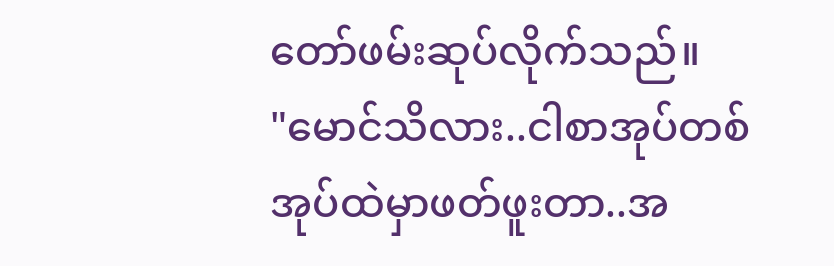တော်ဖမ်းဆုပ်လိုက်သည်။
"မောင်သိလား..ငါစာအုပ်တစ်အုပ်ထဲမှာဖတ်ဖူးတာ..အ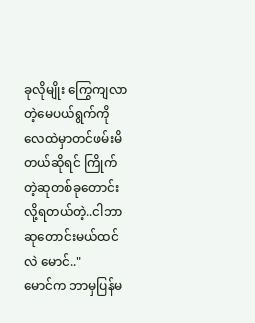ခုလိုမျိုး ကြွေကျလာတဲ့မေပယ်ရွက်ကို လေထဲမှာတင်ဖမ်းမိတယ်ဆိုရင် ကြိုက်တဲ့ဆုတစ်ခုတောင်းလို့ရတယ်တဲ့..ငါဘာဆုတောင်းမယ်ထင်လဲ မောင်.."
မောင်က ဘာမှပြန်မ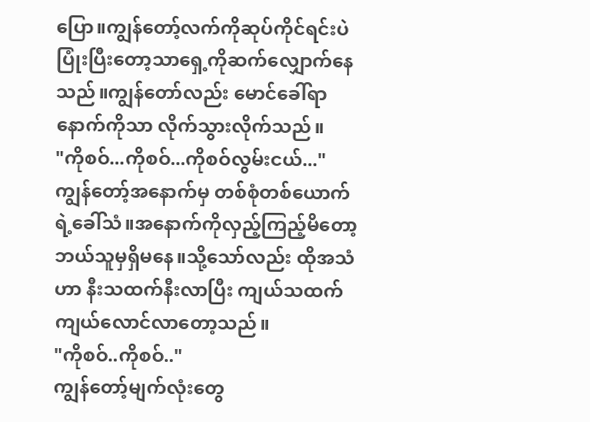ပြော။ကျွန်တော့်လက်ကိုဆုပ်ကိုင်ရင်းပဲ ပြုံးပြီးတော့သာရှေ့ကိုဆက်လျှောက်နေသည်။ကျွန်တော်လည်း မောင်ခေါ်ရာနောက်ကိုသာ လိုက်သွားလိုက်သည်။
"ကိုစဝ်...ကိုစဝ်...ကိုစဝ်လွမ်းငယ်..."
ကျွန်တော့်အနောက်မှ တစ်စုံတစ်ယောက်ရဲ့ခေါ်သံ။အနောက်ကိုလှည့်ကြည့်မိတော့ ဘယ်သူမှရှိမနေ။သို့သော်လည်း ထိုအသံဟာ နီးသထက်နီးလာပြီး ကျယ်သထက်ကျယ်လောင်လာတော့သည်။
"ကိုစဝ်..ကိုစဝ်.."
ကျွန်တော့်မျက်လုံးတွေ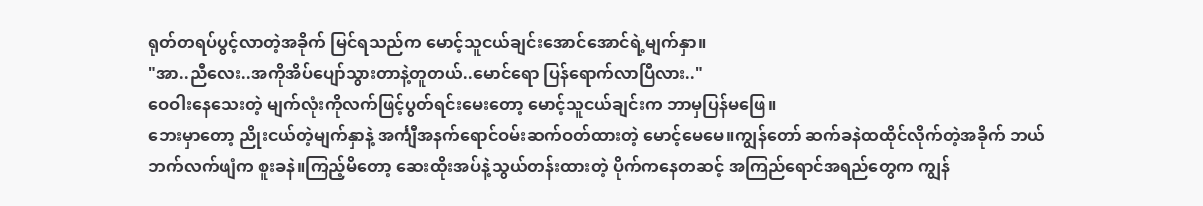ရုတ်တရပ်ပွင့်လာတဲ့အခိုက် မြင်ရသည်က မောင့်သူငယ်ချင်းအောင်အောင်ရဲ့မျက်နှာ။
"အာ..ညီလေး..အကိုအိပ်ပျော်သွားတာနဲ့တူတယ်..မောင်ရော ပြန်ရောက်လာပြီလား.."
ဝေဝါးနေသေးတဲ့ မျက်လုံးကိုလက်ဖြင့်ပွတ်ရင်းမေးတော့ မောင့်သူငယ်ချင်းက ဘာမှပြန်မဖြေ။
ဘေးမှာတော့ ညိုးငယ်တဲ့မျက်နှာနဲ့ အင်္ကျီအနက်ရောင်ဝမ်းဆက်ဝတ်ထားတဲ့ မောင့်မေမေ။ကျွန်တော် ဆက်ခနဲထထိုင်လိုက်တဲ့အခိုက် ဘယ်ဘက်လက်ဖျံက စူးခနဲ။ကြည့်မိတော့ ဆေးထိုးအပ်နဲ့သွယ်တန်းထားတဲ့ ပိုက်ကနေတဆင့် အကြည်ရောင်အရည်တွေက ကျွန်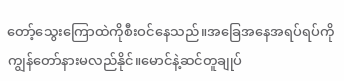တော့်သွေးကြောထဲကိုစီးဝင်နေသည်။အခြေအနေအရပ်ရပ်ကို ကျွန်တော်နားမလည်နိုင်။မောင်နဲ့ဆင်တူချုပ်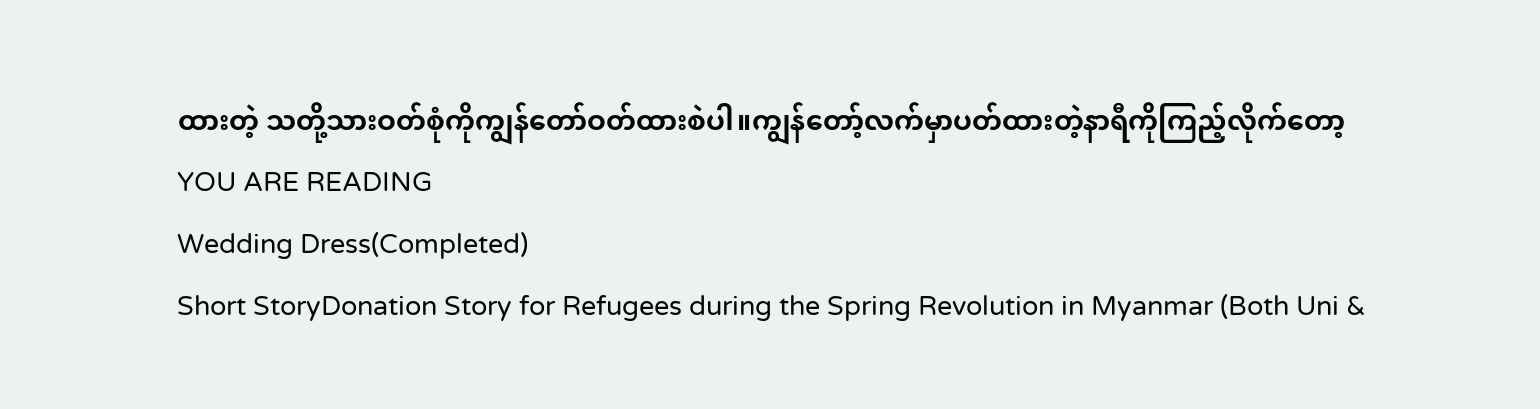ထားတဲ့ သတို့သားဝတ်စုံကိုကျွန်တော်ဝတ်ထားစဲပါ။ကျွန်တော့်လက်မှာပတ်ထားတဲ့နာရီကိုကြည့်လိုက်တော့
YOU ARE READING
Wedding Dress(Completed)
Short StoryDonation Story for Refugees during the Spring Revolution in Myanmar (Both Uni &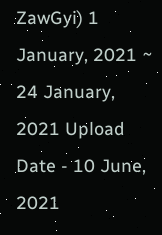ZawGyi) 1 January, 2021 ~ 24 January, 2021 Upload Date - 10 June, 2021